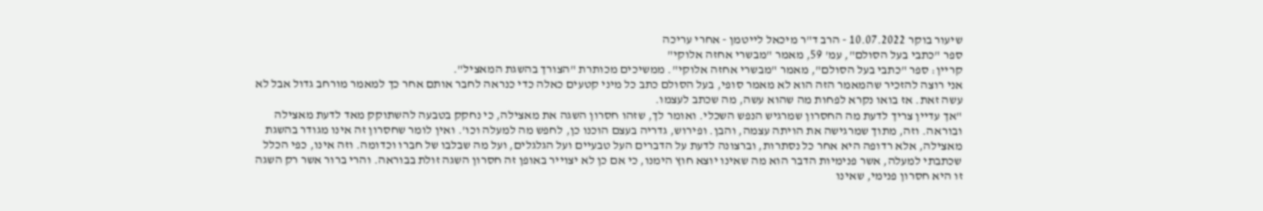שיעור בוקר 10.07.2022 - הרב ד"ר מיכאל לייטמן - אחרי עריכה
ספר "כתבי בעל הסולם", עמ' 59, מאמר "מבשרי אחזה אלוקי"
קריין: ספר "כתבי בעל הסולם", מאמר "מבשרי אחזה אלוקי". ממשיכים מכותרת "הצורך בהשגת המאציל".
אני רוצה להזכיר שהמאמר הזה הוא לא מאמר סופי, בעל הסולם כתב כל מיני קטעים כאלה כדי כנראה לחבר אותם אחר כך למאמר מורחב גדול אבל לא עשה זאת. אז בואו נקרא לפחות מה שהוא עשה, מה שכתב לעצמו.
"אך עדיין צריך לדעת מה החסרון שמרגיש הנפש השכלי. ואומר לך, שזהו חסרון השגה את מאצילה, כי נחקק בטבעה להשתוקק מאד לדעת מאצילה ובוראה. וזה, מתוך שמרגישה את הויתה עצמה, והבן. ופירוש, גדריה בעצם הוכנו כן, לחפש מה למעלה וכו'. ואין לומר שחסרון זה אינו מגודר בהשגת מאצילה, אלא רדופה היא אחר כל נסתרות, וברצונה לדעת על הדברים העל טבעיים ועל הגלגלים, ועל מה שבלבו של חברו וכדומה. וזה אינו, כפי הכלל שכתבתי למעלה, אשר פנימיות הדבר הוא מה שאינו יוצא חוץ הימנו, כי אם כן לא יצוייר באופן זה חסרון השגה זולת בבוראה. והרי ברור אשר רק השגה זו היא חסרון פנימי, שאינו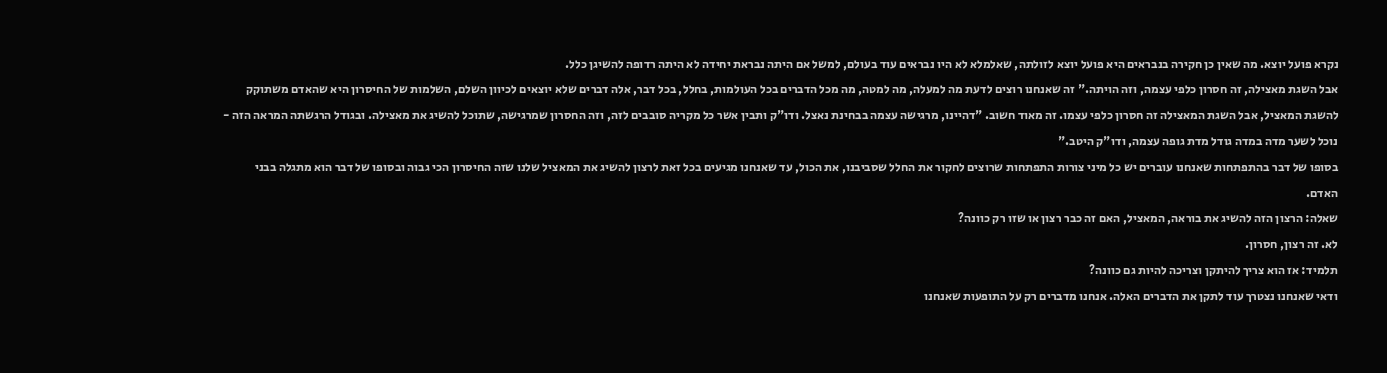נקרא פועל יוצא. מה שאין כן חקירה בנבראים היא פועל יוצא לזולתה, שאלמלא לא היו נבראים עוד בעולם, למשל אם היתה נבראת יחידה לא היתה רדופה להשיגן כלל.
אבל השגת מאצילה, זה חסרון כלפי עצמה, וזה הויתה." זה שאנחנו רוצים לדעת מה למעלה, מה למטה, מה מכל הדברים בכל העולמות, בחלל, בכל דבר, אלה דברים שלא יוצאים לכיוון השלם, השלמות של החיסרון היא שהאדם משתוקק להשגת המאציל, אבל השגת המאצילה זה חסרון כלפי עצמו. זה מאוד חשוב. "דהיינו, מרגישה עצמה בבחינת נאצל. ודו"ק ותבין אשר כל מקריה סובבים לזה, וזה החסרון שמרגישה, שתוכל להשיג את מאצילה. ובגודל הרגשתה המראה הזה - נוכל לשער מדה במדה גודל מדת גופה עצמה, ודו"ק היטב."
בסופו של דבר בהתפתחות שאנחנו עוברים יש כל מיני צורות התפתחות שרוצים לחקור את החלל שסביבנו, את הכול, עד שאנחנו מגיעים בכל זאת לרצון להשיג את המאציל שלנו שזה החיסרון הכי גבוה ובסופו של דבר הוא מתגלה בבני האדם.
שאלה: הרצון הזה להשיג את בוראה, המאציל, האם זה כבר רצון או שזו רק כוונה?
לא. זה רצון, חסרון.
תלמיד: אז הוא צריך להיתקן וצריכה להיות גם כוונה?
ודאי שאנחנו נצטרך עוד לתקן את הדברים האלה. אנחנו מדברים רק על התופעות שאנחנו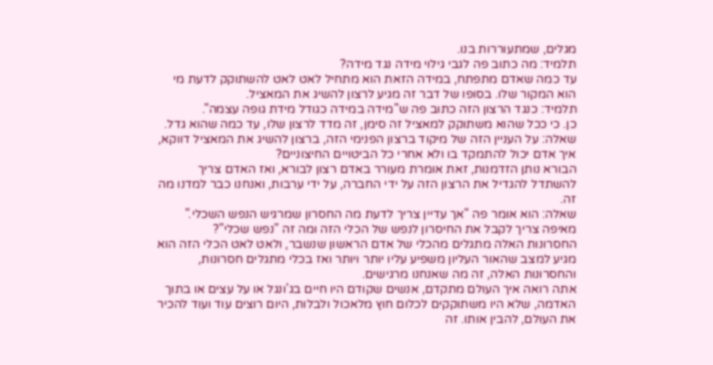מגלים, שמתעוררות בנו.
תלמיד: מה כתוב פה לגבי גילוי מידה נגד מידה?
עד כמה שאדם מתפתח, במידה הזאת הוא מתחיל לאט לאט להשתוקק לדעת מי הוא המקור שלו. בסופו של דבר זה מגיע לרצון להשיג את המאציל.
תלמיד: כנגד הרצון הזה כתוב פה ש"מידה במידה כגודל מידת גופה עצמה".
כן. כי ככל שהוא משתוקק למאציל זה סימן, זה מדד לרצון שלו, עד כמה שהוא גדל.
שאלה: על העניין הזה של מיקוד ברצון הפנימי הזה, ברצון להשיג את המאציל דווקא, איך אדם יכול להתמקד בו ולא אחרי כל הביטויים החיצוניים?
הבורא נותן הזדמנות, זאת אומרת מעורר באדם רצון לבורא, ואז האדם צריך להשתדל להגדיל את הרצון הזה על ידי החברה, על ידי ערבות, ואנחנו כבר למדנו מה זה.
שאלה: הוא אומר פה "אך עדיין צריך לדעת מה החסרון שמרגיש הנפש השכלי." מאיפה צריך לקבל את החיסרון לנפש של הכלי הזה ומה זה "נפש שכלי"?
החסרונות האלה מתגלים מהכלי של אדם הראשון שנשבר, ולאט לאט הכלי הזה הוא מגיע למצב שהאור העליון משפיע עליו יותר ויותר ואז בכלי מתגלים חסרונות, והחסרונות האלה, זה מה שאנחנו מרגישים.
אתה רואה איך העולם מתקדם, אנשים שקודם היו חיים בג'ונגל או על עצים או בתוך האדמה, שלא היו משתוקקים לכלום חוץ מלאכול ולבלות, היום רוצים עוד ועוד להכיר את העולם, להבין אותו. זה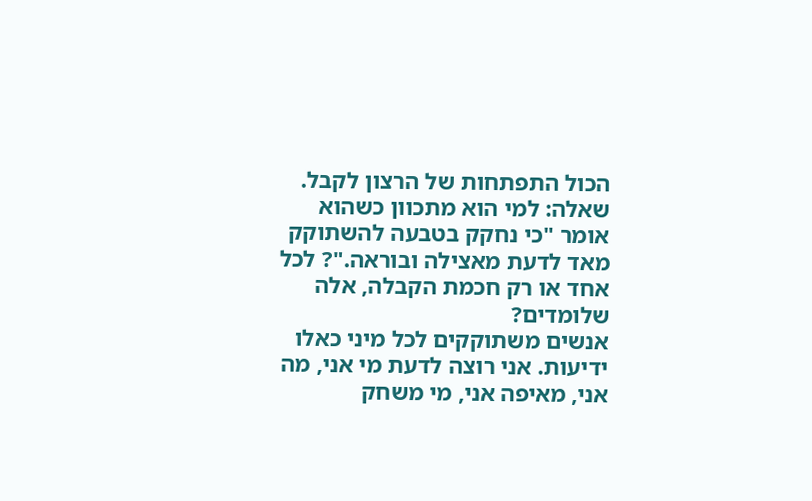הכול התפתחות של הרצון לקבל.
שאלה: למי הוא מתכוון כשהוא אומר "כי נחקק בטבעה להשתוקק מאד לדעת מאצילה ובוראה."? לכל אחד או רק חכמת הקבלה, אלה שלומדים?
אנשים משתוקקים לכל מיני כאלו ידיעות. אני רוצה לדעת מי אני, מה אני, מאיפה אני, מי משחק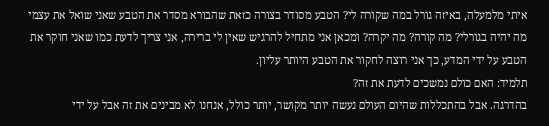איתי מלמעלה, באיזה גורל במה שקורה לי? הטבע מסודר בצורה כזאת שהבורא מסדר את הטבע שאני שואל את עצמי מה יהיה בגורלי? מה קורה? מה יקרה? ומכאן אני מתחיל להרגיש שאין לי ברירה, אני צריך לדעת כמו שאני חוקר את הטבע על ידי המדע, כך אני רוצה לחקור את הטבע היותר עליון.
תלמיד: האם כולם נמשכים לדעת את זה?
בהדרגה. אבל בהתכללות שהיום העולם נעשה יותר מקושר, יותר כולל, אנחנו לא מבינים את זה אבל על ידי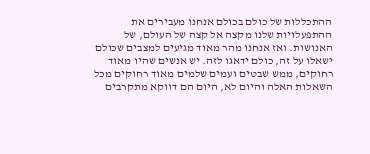ההתכללות של כולם בכולם אנחנו מעבירים את ההתפעלויות שלנו מקצה אל קצה של העולם, של האנושות. ואז אנחנו מהר מאוד מגיעים למצבים שכולם ישאלו על זה, כולם ידאגו לזה. יש אנשים שהיו מאוד רחוקים, ממש שבטים ועמים שלמים מאוד רחוקים מכל השאלות האלה והיום לא, היום הם דווקא מתקרבים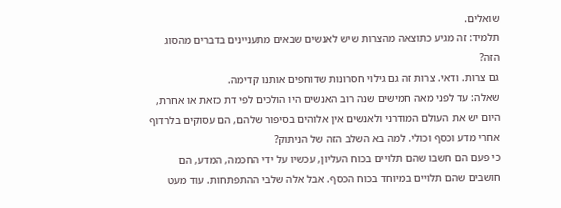שואלים.
תלמיד: זה מגיע כתוצאה מהצרות שיש לאנשים שבאים מתעניינים בדברים מהסוג הזה?
גם צרות. ודאי. צרות זה גם גילוי חסרונות שדוחפים אותנו קדימה.
שאלה: עד לפני מאה חמישים שנה רוב האנשים היו הולכים לפי דת כזאת או אחרת, היום יש את העולם המודרני ולאנשים אין אלוהים בסיפור שלהם, הם עסוקים בלרדוף אחרי מדע וכסף וכולי. למה בא השלב הזה של הניתוק?
כי פעם הם חשבו שהם תלויים בכוח העליון, עכשיו על ידי החכמה, המדע, הם חושבים שהם תלויים במיוחד בכוח הכסף. אבל אלה שלבי ההתפתחות. עוד מעט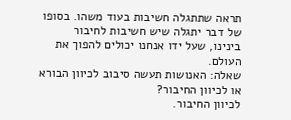תראה שתתגלה חשיבות בעוד משהו. בסופו של דבר יתגלה שיש חשיבות לחיבור בינינו, שעל ידו אנחנו יכולים להפוך את העולם.
שאלה: האנושות תעשה סיבוב לכיוון הבורא או לכיוון החיבור?
לכיוון החיבור.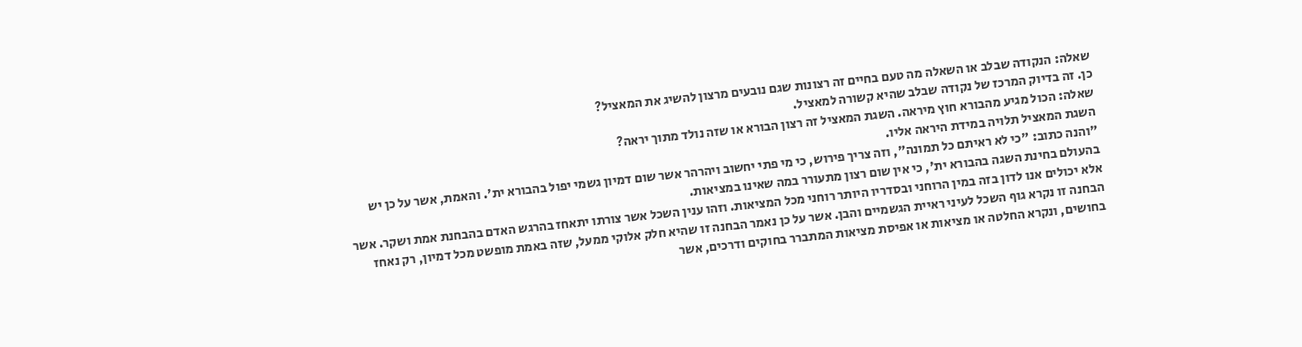שאלה: הנקודה שבלב או השאלה מה טעם בחיים זה רצונות שגם נובעים מרצון להשיג את המאציל?
כן. זה בדיוק המרכז של נקודה שבלב שהיא קשורה למאציל.
שאלה: הכול מגיע מהבורא חוץ מיראה. השגת המאציל זה רצון הבורא או שזה נולד מתוך יראה?
השגת המאציל תלויה במידת היראה אליו.
"והנה כתוב: "כי לא ראיתם כל תמונה", וזה צריך פירוש, כי מי פתי יחשוב ויהרהר אשר שום דמיון גשמי יפול בהבורא ית'. והאמת, אשר על כן יש בהעולם בחינת השגה בהבורא ית', כי אין שום רצון מתעורר במה שאינו במציאות.
אלא יכולים אנו לדון בזה במין הרוחני ובסדריו היותר רוחני מכל המציאות. וזהו ענין השכל אשר צורתו יתאחז בהרגש האדם בהבחנת אמת ושקר. אשר הבחנה זו נקרא גוף השכל לעיני ראיית הגשמיים והבן. אשר על כן נאמר הבחנה זו שהיא חלק אלוקי ממעל, שזה באמת מופשט מכל דמיון, רק נאחז בחושים, ונקרא החלטה או מציאות או אפיסת מציאות המתברר בחוקים ודרכים, אשר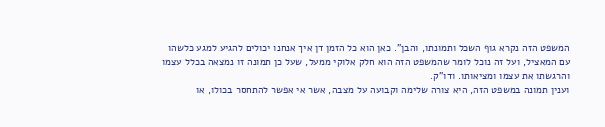המשפט הזה נקרא גוף השכל ותמונתו, והבן". כאן הוא כל הזמן דן איך אנחנו יכולים להגיע למגע כלשהו עם המאציל, ועל זה נוכל לומר שהמשפט הזה הוא חלק אלוקי ממעל, שעל כן תמונה זו נמצאה בכלל עצמו והרגשתו את עצמו ומציאותו. ודו"ק.
וענין תמונה במשפט הזה, היא צורה שלימה וקבועה על מצבה, אשר אי אפשר להתחסר בכולו, או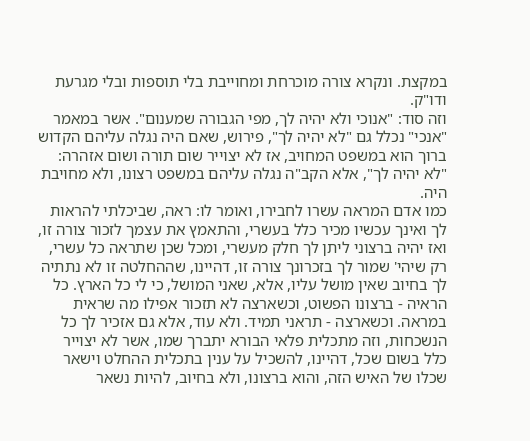במקצת. ונקרא צורה מוכרחת ומחוייבת בלי תוספות ובלי מגרעת ודו"ק.
וזה סוד: "אנוכי ולא יהיה לך, מפי הגבורה שמענום". אשר במאמר "אנכי" נכלל גם "לא יהיה לך", פירוש, שאם היה נגלה עליהם הקדוש ברוך הוא במשפט המחויב, אז לא יצוייר שום תורה ושום אזהרה: "לא יהיה לך", אלא הקב"ה נגלה עליהם במשפט רצונו, ולא מחויבת היה.
כמו אדם המראה עשרו לחבירו, ואומר לו: ראה, שביכלתי להראות לך ואינך עכשיו מכיר כלל בעשרי, והתאמץ את עצמך לזכור צורה זו, ואז יהיה ברצוני ליתן לך חלק מעשרי, ומכל שכן שתראה כל עשרי, רק שיהי' שמור לך בזכרונך צורה זו, דהיינו, שההחלטה זו לא נתתיה לך בחיוב שאין מושל עליו, אלא, שאני המושל, כי לי כל הארץ. כל הראיה - ברצונו הפשוט, וכשארצה לא תזכור אפילו מה שראית במראה. וכשארצה - תראני תמיד. ולא עוד, אלא גם אזכיר לך כל הנשכחות, וזה מתכלית פלאי הבורא יתברך שמו, אשר לא יצוייר כלל בשום שכל, דהיינו, להשכיל על ענין בתכלית ההחלט וישאר שכלו של האיש הזה, והוא ברצונו, ולא בחיוב, להיות נשאר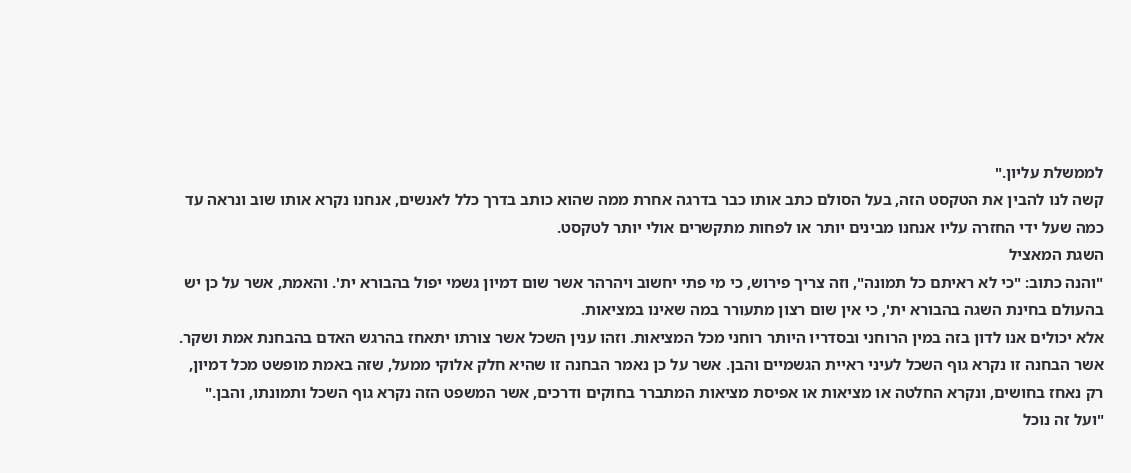לממשלת עליון."
קשה לנו להבין את הטקסט הזה, בעל הסולם כתב אותו כבר בדרגה אחרת ממה שהוא כותב בדרך כלל לאנשים, אנחנו נקרא אותו שוב ונראה עד כמה שעל ידי החזרה עליו אנחנו מבינים יותר או לפחות מתקשרים אולי יותר לטקסט.
השגת המאציל
"והנה כתוב: "כי לא ראיתם כל תמונה", וזה צריך פירוש, כי מי פתי יחשוב ויהרהר אשר שום דמיון גשמי יפול בהבורא ית'. והאמת, אשר על כן יש בהעולם בחינת השגה בהבורא ית', כי אין שום רצון מתעורר במה שאינו במציאות.
אלא יכולים אנו לדון בזה במין הרוחני ובסדריו היותר רוחני מכל המציאות. וזהו ענין השכל אשר צורתו יתאחז בהרגש האדם בהבחנת אמת ושקר. אשר הבחנה זו נקרא גוף השכל לעיני ראיית הגשמיים והבן. אשר על כן נאמר הבחנה זו שהיא חלק אלוקי ממעל, שזה באמת מופשט מכל דמיון, רק נאחז בחושים, ונקרא החלטה או מציאות או אפיסת מציאות המתברר בחוקים ודרכים, אשר המשפט הזה נקרא גוף השכל ותמונתו, והבן." "ועל זה נוכל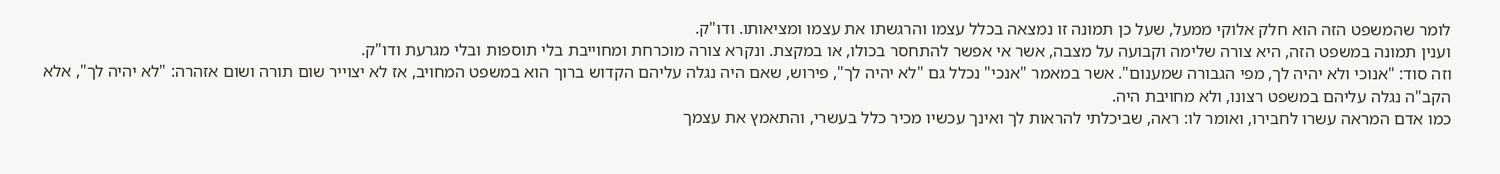לומר שהמשפט הזה הוא חלק אלוקי ממעל, שעל כן תמונה זו נמצאה בכלל עצמו והרגשתו את עצמו ומציאותו. ודו"ק.
וענין תמונה במשפט הזה, היא צורה שלימה וקבועה על מצבה, אשר אי אפשר להתחסר בכולו, או במקצת. ונקרא צורה מוכרחת ומחוייבת בלי תוספות ובלי מגרעת ודו"ק.
וזה סוד: "אנוכי ולא יהיה לך, מפי הגבורה שמענום". אשר במאמר "אנכי" נכלל גם "לא יהיה לך", פירוש, שאם היה נגלה עליהם הקדוש ברוך הוא במשפט המחויב, אז לא יצוייר שום תורה ושום אזהרה: "לא יהיה לך", אלא הקב"ה נגלה עליהם במשפט רצונו, ולא מחויבת היה.
כמו אדם המראה עשרו לחבירו, ואומר לו: ראה, שביכלתי להראות לך ואינך עכשיו מכיר כלל בעשרי, והתאמץ את עצמך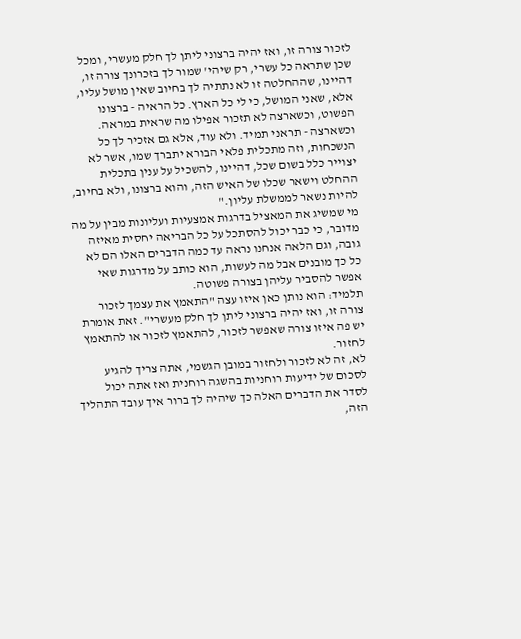לזכור צורה זו, ואז יהיה ברצוני ליתן לך חלק מעשרי, ומכל שכן שתראה כל עשרי, רק שיהי' שמור לך בזכרונך צורה זו, דהיינו, שההחלטה זו לא נתתיה לך בחיוב שאין מושל עליו, אלא, שאני המושל, כי לי כל הארץ. כל הראיה - ברצונו הפשוט, וכשארצה לא תזכור אפילו מה שראית במראה. וכשארצה - תראני תמיד. ולא עוד, אלא גם אזכיר לך כל הנשכחות, וזה מתכלית פלאי הבורא יתברך שמו, אשר לא יצוייר כלל בשום שכל, דהיינו, להשכיל על ענין בתכלית ההחלט וישאר שכלו של האיש הזה, והוא ברצונו, ולא בחיוב, להיות נשאר לממשלת עליון."
מי שמשיג את המאציל בדרגות אמצעיות ועליונות מבין על מה מדובר, כי כבר יכול להסתכל על כל הבריאה יחסית מאיזה גובה, וגם הלאה אנחנו נראה עד כמה הדברים האלו הם לא כל כך מובנים אבל מה לעשות, הוא כותב על מדרגות שאי אפשר להסביר עליהן בצורה פשוטה.
תלמיד: הוא נותן כאן איזו עצה "התאמץ את עצמך לזכור צורה זו, ואז יהיה ברצוני ליתן לך חלק מעשרי". זאת אומרת יש פה איזו צורה שאפשר לזכור, להתאמץ לזכור או להתאמץ לחזור.
לא, זה לא לזכור ולחזור במובן הגשמי, אתה צריך להגיע לסכום של ידיעות רוחניות בהשגה רוחנית ואז אתה יכול לסדר את הדברים האלה כך שיהיה לך ברור איך עובד התהליך הזה,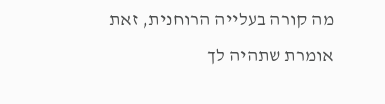מה קורה בעלייה הרוחנית, זאת אומרת שתהיה לך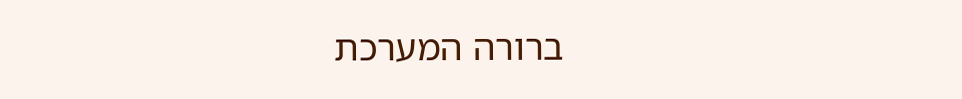ברורה המערכת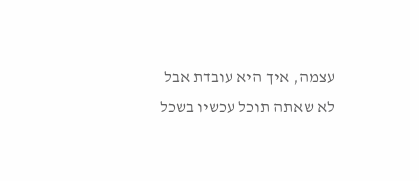עצמה, איך היא עובדת אבל לא שאתה תוכל עכשיו בשכל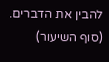להבין את הדברים.
(סוף השיעור)